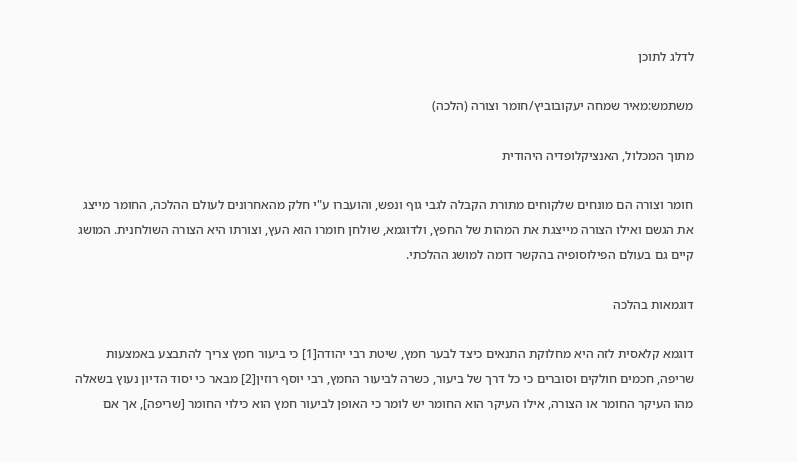לדלג לתוכן

משתמש:מאיר שמחה יעקובוביץ/חומר וצורה (הלכה)

מתוך המכלול, האנציקלופדיה היהודית

חומר וצורה הם מונחים שלקוחים מתורת הקבלה לגבי גוף ונפש, והועברו ע"י חלק מהאחרונים לעולם ההלכה, החומר מייצג את הגשם ואילו הצורה מייצגת את המהות של החפץ, ולדוגמא, שולחן חומרו הוא העץ, וצורתו היא הצורה השולחנית. המושג קיים גם בעולם הפילוסופיה בהקשר דומה למושג ההלכתי.

דוגמאות בהלכה

דוגמא קלאסית לזה היא מחלוקת התנאים כיצד לבער חמץ, שיטת רבי יהודה[1] כי ביעור חמץ צריך להתבצע באמצעות שריפה, חכמים חולקים וסוברים כי כל דרך של ביעור, כשרה לביעור החמץ, רבי יוסף רוזין[2] מבאר כי יסוד הדיון נעוץ בשאלה מהו העיקר החומר או הצורה, אילו העיקר הוא החומר יש לומר כי האופן לביעור חמץ הוא כילוי החומר [שריפה], אך אם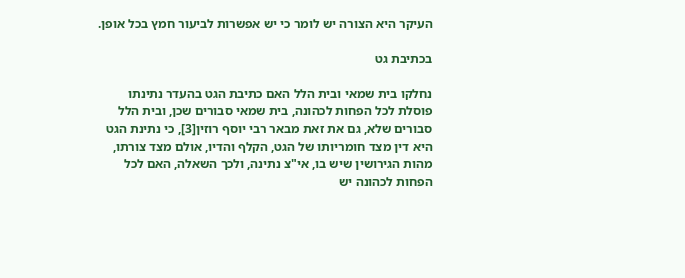העיקר היא הצורה יש לומר כי יש אפשרות לביעור חמץ בכל אופן.

בכתיבת גט

נחלקו בית שמאי ובית הלל האם כתיבת הגט בהעדר נתינתו פוסלת לכל הפחות לכהונה, בית שמאי סבורים שכן, ובית הלל סבורים שלא, גם את זאת מבאר רבי יוסף רוזין[3], כי נתינת הגט היא דין מצד חומריותו של הגט, הקלף והדיו, אולם מצד צורתו, מהות הגירושין שיש בו, אי"צ נתינה, ולכך השאלה, האם לכל הפחות לכהונה יש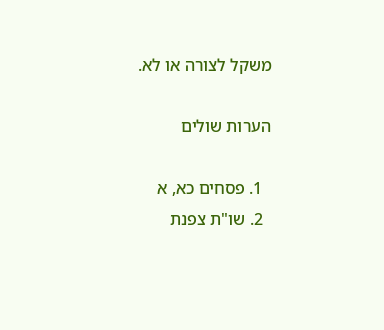משקל לצורה או לא.

הערות שולים

  1. פסחים כא, א
  2. שו"ת צפנת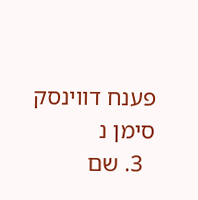פענח דווינסק סימן נ
  3. שם